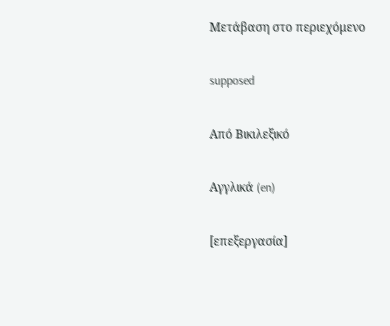Μετάβαση στο περιεχόμενο

supposed

Από Βικιλεξικό

Αγγλικά (en)

[επεξεργασία]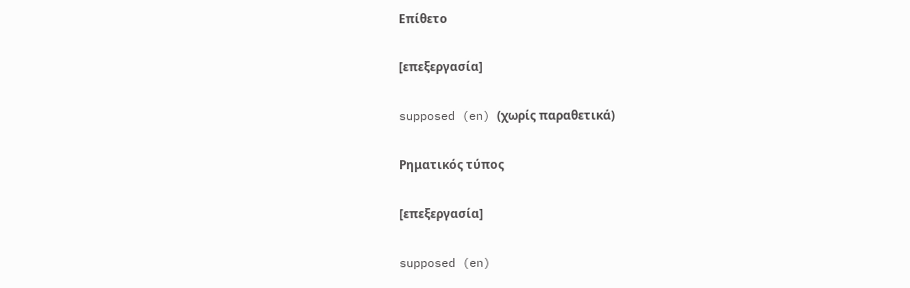Επίθετο

[επεξεργασία]

supposed (en) (χωρίς παραθετικά)

Ρηματικός τύπος

[επεξεργασία]

supposed (en)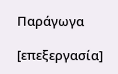Παράγωγα

[επεξεργασία]